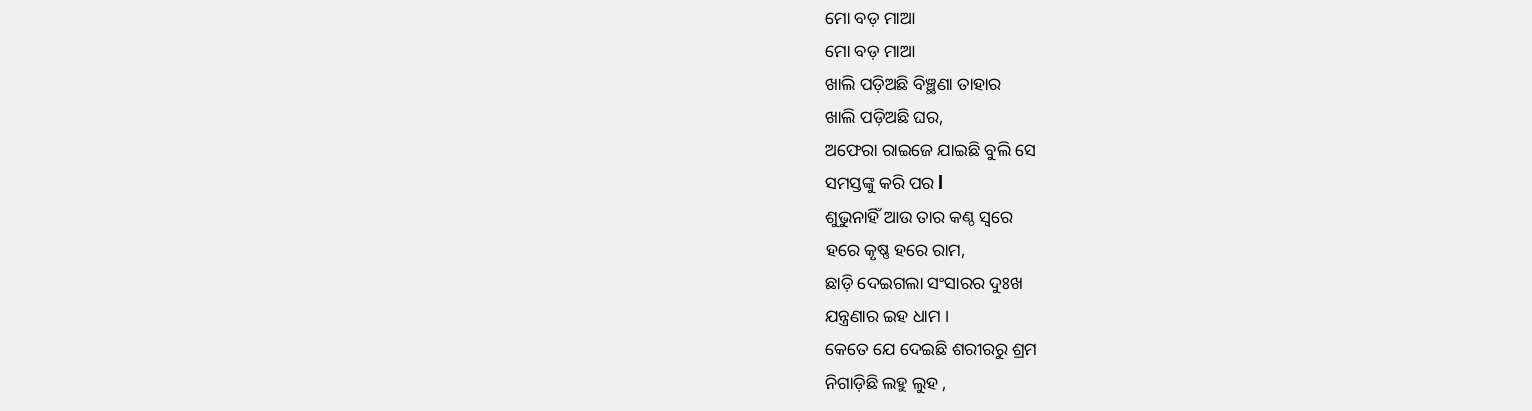ମୋ ବଡ଼ ମାଆ
ମୋ ବଡ଼ ମାଆ
ଖାଲି ପଡ଼ିଅଛି ବିଞ୍ଛଣା ତାହାର
ଖାଲି ପଡ଼ିଅଛି ଘର,
ଅଫେରା ରାଇଜେ ଯାଇଛି ବୁଲି ସେ
ସମସ୍ତଙ୍କୁ କରି ପର l
ଶୁଭୁନାହିଁ ଆଉ ତାର କଣ୍ଠ ସ୍ୱରେ
ହରେ କୃଷ୍ଣ ହରେ ରାମ,
ଛାଡ଼ି ଦେଇଗଲା ସଂସାରର ଦୁଃଖ
ଯନ୍ତ୍ରଣାର ଇହ ଧାମ ।
କେତେ ଯେ ଦେଇଛି ଶରୀରରୁ ଶ୍ରମ
ନିଗାଡ଼ିଛି ଲହୁ ଲୁହ ,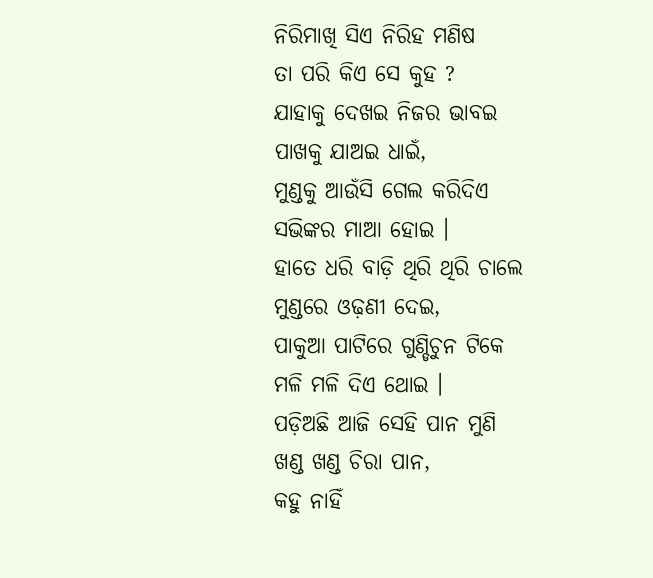ନିରିମାଖି ସିଏ ନିରିହ ମଣିଷ
ତା ପରି କିଏ ସେ କୁହ ?
ଯାହାକୁ ଦେଖଇ ନିଜର ଭାବଇ
ପାଖକୁ ଯାଅଇ ଧାଇଁ,
ମୁଣ୍ଡକୁ ଆଉଁସି ଗେଲ କରିଦିଏ
ସଭିଙ୍କର ମାଆ ହୋଇ ।
ହାତେ ଧରି ବାଡ଼ି ଥିରି ଥିରି ଚାଲେ
ମୁଣ୍ଡରେ ଓଢ଼ଣୀ ଦେଇ,
ପାକୁଆ ପାଟିରେ ଗୁଣ୍ଡିଚୁନ ଟିକେ
ମଳି ମଳି ଦିଏ ଥୋଇ ।
ପଡ଼ିଅଛି ଆଜି ସେହି ପାନ ମୁଣି
ଖଣ୍ଡ ଖଣ୍ଡ ଚିରା ପାନ,
କହୁ ନାହିଁ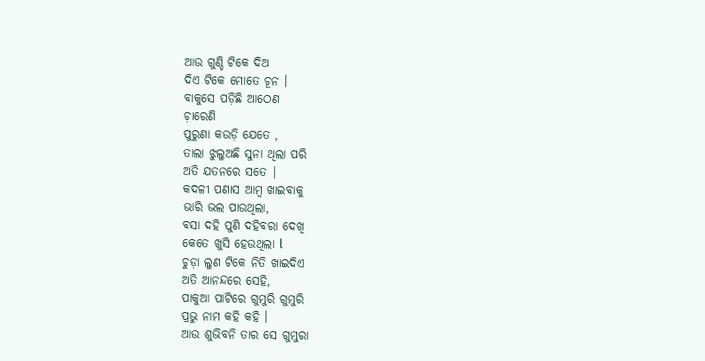ଆଉ ଗୁଣ୍ଡି ଟିକେ ଦିଅ
ଦିଏ ଟିକେ ମୋତେ ଚୂନ ।
ବାକୁସେ ପଡ଼ିଛି ଆଠେଣ
ଚ଼ାରେଣି
ପୁରୁଣା କଉଡ଼ି ଯେତେ ,
ତାଲା ଝୁଲୁଅଛି ସୁନା ଥିଲା ପରି
ଅତି ଯତନରେ ସତେ |
କଦଳୀ ପଣାସ ଆମ୍ବ ଖାଇବାକୁ
ଭାରି ଭଲ ପାଉଥିଲା,
ବସା ଦହି ପୁଣି ଦହିବରା ଦେଖି
କେତେ ଖୁସି ହେଉଥିଲା l
ଚୁଡ଼ା ଲୁଣ ଟିକେ ନିତି ଖାଇଦିଏ
ଅତି ଆନନ୍ଦରେ ସେହି,
ପାକୁଆ ପାଟିରେ ଗୁମୁରି ଗୁମୁରି
ପ୍ରଭୁ ନାମ କହି କହି ।
ଆଉ ଶୁଭିବନି ତାର ସେ ଗୁମୁରା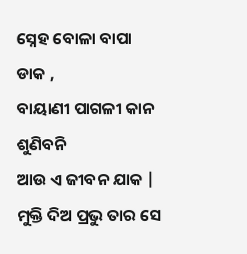ସ୍ନେହ ବୋଳା ବାପା ଡାକ ,
ବାୟାଣୀ ପାଗଳୀ କାନ ଶୁଣିବନି
ଆଉ ଏ ଜୀବନ ଯାକ |
ମୁକ୍ତି ଦିଅ ପ୍ରଭୁ ତାର ସେ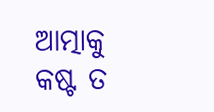ଆତ୍ମାକୁ
କଷ୍ଟ ତ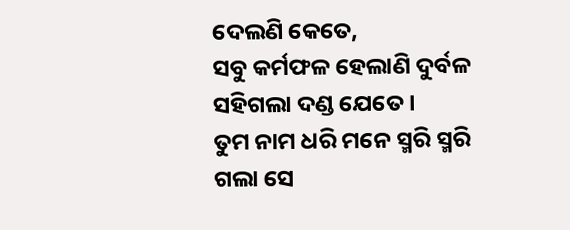ଦେଲଣି କେତେ,
ସବୁ କର୍ମଫଳ ହେଲାଣି ଦୁର୍ବଳ
ସହିଗଲା ଦଣ୍ଡ ଯେତେ ।
ତୁମ ନାମ ଧରି ମନେ ସ୍ମରି ସ୍ମରି
ଗଲା ସେ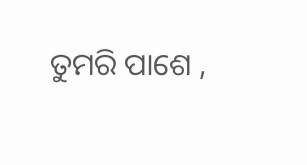ତୁମରି ପାଶେ ,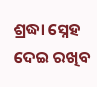ଶ୍ରଦ୍ଧା ସ୍ନେହ ଦେଇ ରଖିବ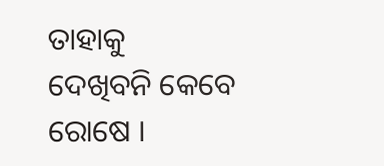ତାହାକୁ
ଦେଖିବନି କେବେ ରୋଷେ ।